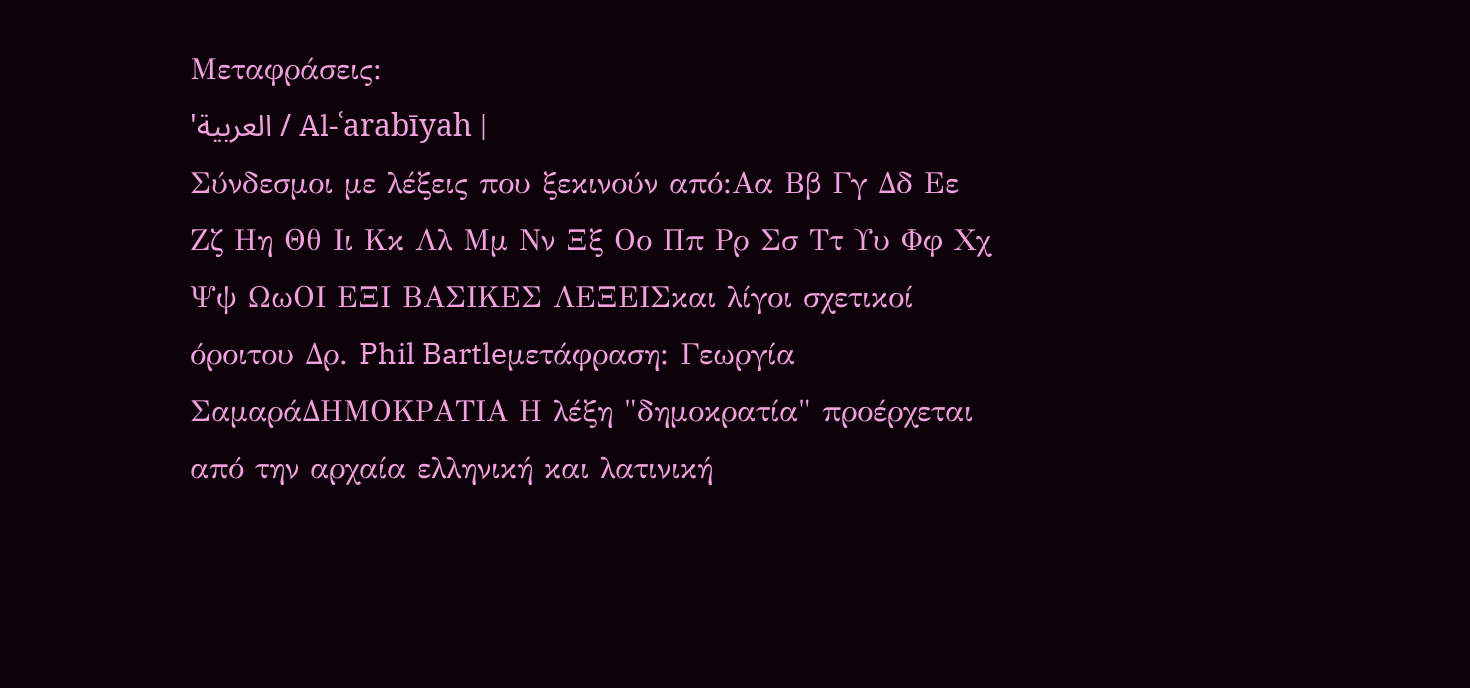Μεταφράσεις:
'العربية / Al-ʿarabīyah |
Σύνδεσμοι με λέξεις που ξεκινούν από:Αα Ββ Γγ Δδ Εε Ζζ Ηη Θθ Ιι Κκ Λλ Μμ Νν Ξξ Οο Ππ Ρρ Σσ Ττ Υυ Φφ Χχ Ψψ ΩωΟΙ ΕΞΙ ΒΑΣΙΚΕΣ ΛΕΞΕΙΣκαι λίγοι σχετικοί όροιτου Δρ. Phil Bartleμετάφραση: Γεωργία ΣαμαράΔΗΜΟΚΡΑΤΙΑ Η λέξη "δημοκρατία" προέρχεται από την αρχαία ελληνική και λατινική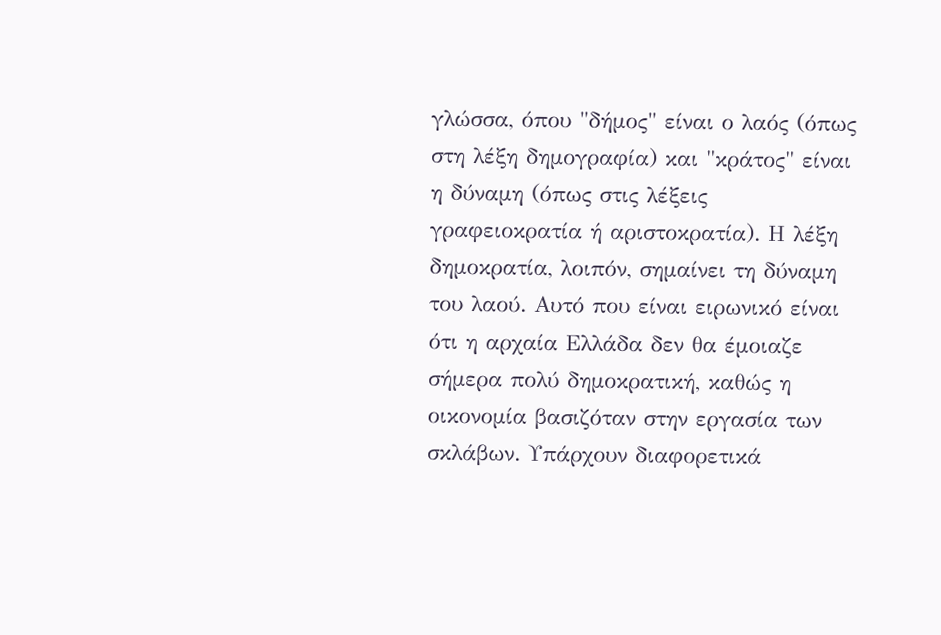γλώσσα, όπου "δήμος" είναι ο λαός (όπως στη λέξη δημογραφία) και "κράτος" είναι η δύναμη (όπως στις λέξεις γραφειοκρατία ή αριστοκρατία). Η λέξη δημοκρατία, λοιπόν, σημαίνει τη δύναμη του λαού. Αυτό που είναι ειρωνικό είναι ότι η αρχαία Ελλάδα δεν θα έμοιαζε σήμερα πολύ δημοκρατική, καθώς η οικονομία βασιζόταν στην εργασία των σκλάβων. Υπάρχουν διαφορετικά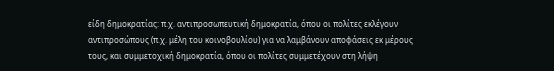είδη δημοκρατίας: π.χ. αντιπροσωπευτική δημοκρατία, όπου οι πολίτες εκλέγουν αντιπροσώπους (π.χ. μέλη του κοινοβουλίου) για να λαμβάνουν αποφάσεις εκ μέρους τους, και συμμετοχική δημοκρατία, όπου οι πολίτες συμμετέχουν στη λήψη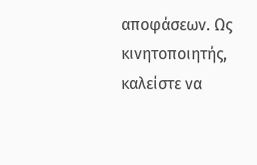αποφάσεων. Ως κινητοποιητής, καλείστε να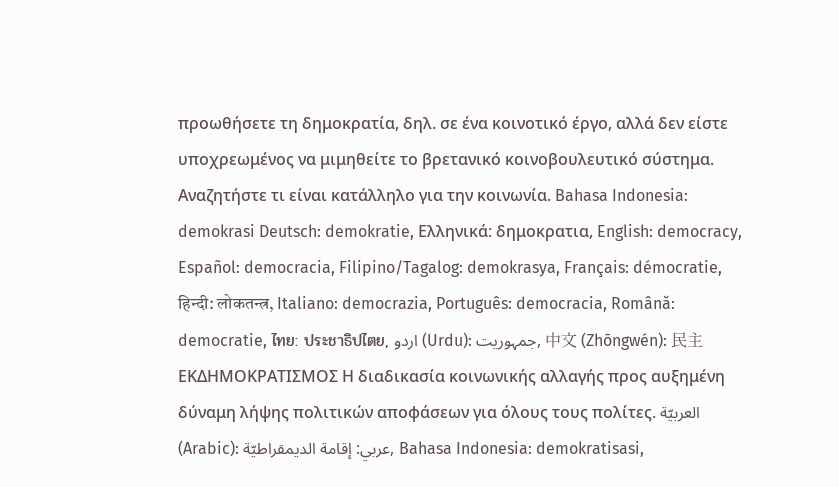προωθήσετε τη δημοκρατία, δηλ. σε ένα κοινοτικό έργο, αλλά δεν είστε υποχρεωμένος να μιμηθείτε το βρετανικό κοινοβουλευτικό σύστημα. Αναζητήστε τι είναι κατάλληλο για την κοινωνία. Bahasa Indonesia: demokrasi Deutsch: demokratie, Ελληνικά: δημοκρατια, English: democracy, Español: democracia, Filipino/Tagalog: demokrasya, Français: démocratie, हिन्दी: लोकतन्त्र, Italiano: democrazia, Português: democracia, Română: democratie, ไทย: ประชาธิปไตย, اردو (Urdu): جمہوریت, 中文 (Zhōngwén): 民主ΕΚΔΗΜΟΚΡΑΤΙΣΜΟΣ Η διαδικασία κοινωνικής αλλαγής προς αυξημένη δύναμη λήψης πολιτικών αποφάσεων για όλους τους πολίτες. العربيّة (Arabic): عربي: إقامة الديمقراطيّة, Bahasa Indonesia: demokratisasi,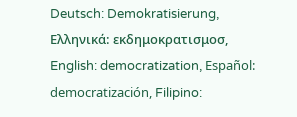Deutsch: Demokratisierung, Ελληνικά: εκδημοκρατισμοσ, English: democratization, Español: democratización, Filipino: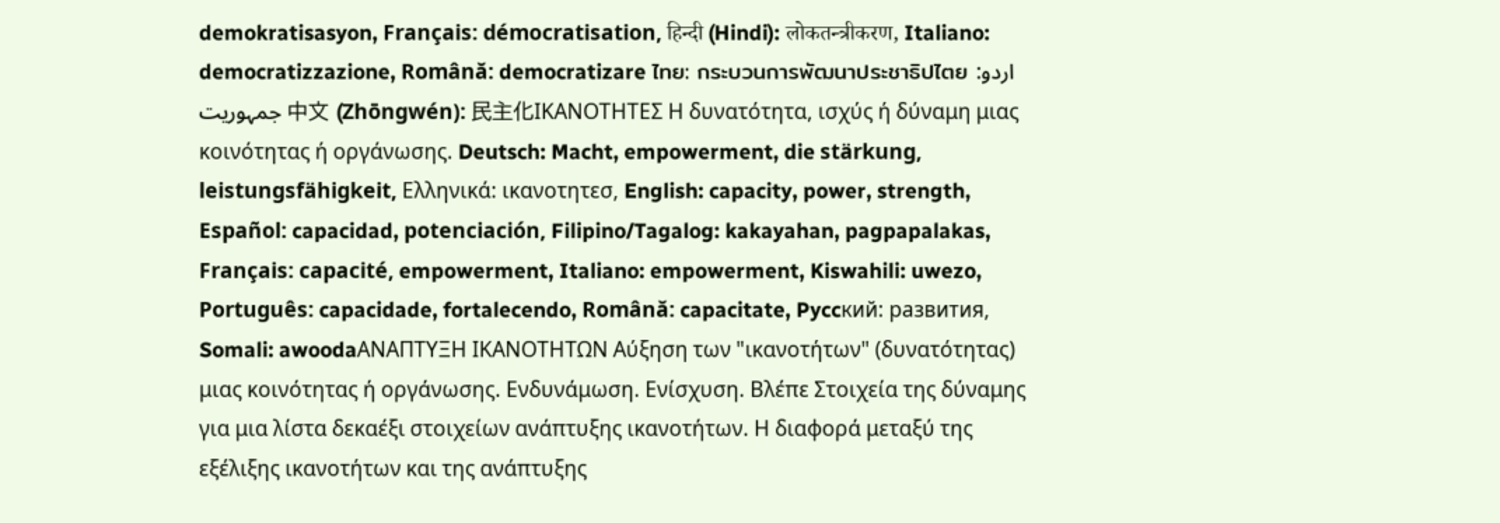demokratisasyon, Français: démocratisation, हिन्दी (Hindi): लोकतन्त्रीकरण, Italiano: democratizzazione, Română: democratizare ไทย: กระบวนการพัฒนาประชาธิปไตย اردو: جمہوریت 中文 (Zhōngwén): 民主化ΙΚΑΝΟΤΗΤΕΣ Η δυνατότητα, ισχύς ή δύναμη μιας κοινότητας ή οργάνωσης. Deutsch: Macht, empowerment, die stärkung, leistungsfähigkeit, Ελληνικά: ικανοτητεσ, English: capacity, power, strength, Español: capacidad, potenciación, Filipino/Tagalog: kakayahan, pagpapalakas, Français: capacité, empowerment, Italiano: empowerment, Kiswahili: uwezo, Português: capacidade, fortalecendo, Română: capacitate, Pyccкий: paзвития, Somali: awoodaΑΝΑΠΤΥΞΗ ΙΚΑΝΟΤΗΤΩΝ Αύξηση των "ικανοτήτων" (δυνατότητας) μιας κοινότητας ή οργάνωσης. Ενδυνάμωση. Ενίσχυση. Βλέπε Στοιχεία της δύναμης για μια λίστα δεκαέξι στοιχείων ανάπτυξης ικανοτήτων. Η διαφορά μεταξύ της εξέλιξης ικανοτήτων και της ανάπτυξης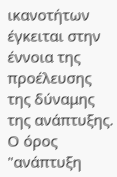ικανοτήτων έγκειται στην έννοια της προέλευσης της δύναμης της ανάπτυξης. Ο όρος "ανάπτυξη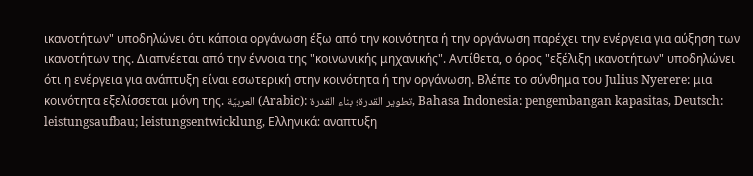ικανοτήτων" υποδηλώνει ότι κάποια οργάνωση έξω από την κοινότητα ή την οργάνωση παρέχει την ενέργεια για αύξηση των ικανοτήτων της. Διαπνέεται από την έννοια της "κοινωνικής μηχανικής". Αντίθετα, ο όρος "εξέλιξη ικανοτήτων" υποδηλώνει ότι η ενέργεια για ανάπτυξη είναι εσωτερική στην κοινότητα ή την οργάνωση. Βλέπε το σύνθημα του Julius Nyerere: μια κοινότητα εξελίσσεται μόνη της. العربيّة (Arabic): تطوير القدرة؛ بناء القدرة, Bahasa Indonesia: pengembangan kapasitas, Deutsch: leistungsaufbau; leistungsentwicklung, Ελληνικά: αναπτυξη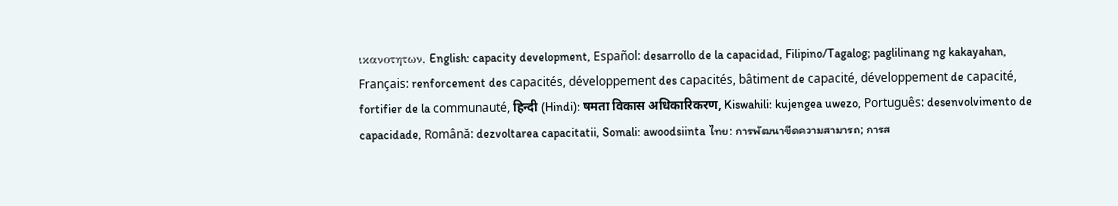ικανοτητων, English: capacity development, Español: desarrollo de la capacidad, Filipino/Tagalog; paglilinang ng kakayahan, Français: renforcement des capacités, développement des capacités, bâtiment de capacité, développement de capacité, fortifier de la communauté, हिन्दी (Hindi): षमता विकास अधिकारिकरण, Kiswahili: kujengea uwezo, Português: desenvolvimento de capacidade, Română: dezvoltarea capacitatii, Somali: awoodsiinta ไทย: การพัฒนาขีดความสามารถ; การส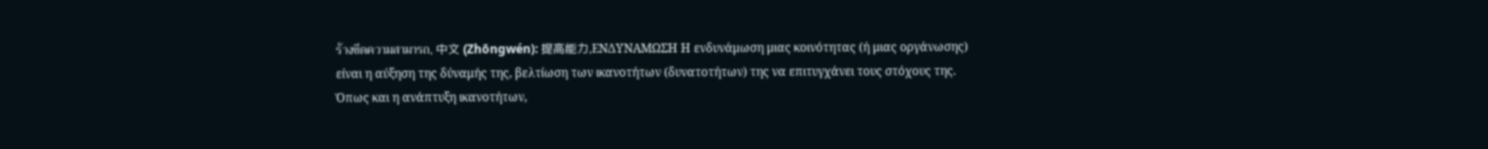ร้างขีดความสามารถ, 中文 (Zhōngwén): 提高能力,ΕΝΔΥΝΑΜΩΣΗ Η ενδυνάμωση μιας κοινότητας (ή μιας οργάνωσης) είναι η αύξηση της δύναμής της, βελτίωση των ικανοτήτων (δυνατοτήτων) της να επιτυγχάνει τους στόχους της. Όπως και η ανάπτυξη ικανοτήτων,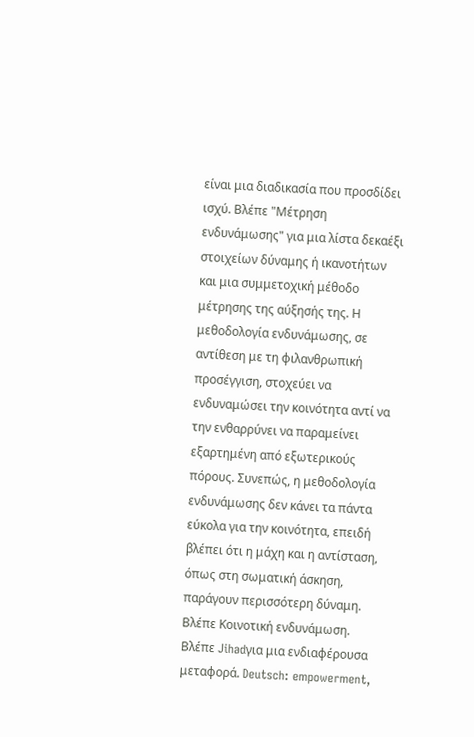είναι μια διαδικασία που προσδίδει ισχύ. Βλέπε "Μέτρηση ενδυνάμωσης" για μια λίστα δεκαέξι στοιχείων δύναμης ή ικανοτήτων και μια συμμετοχική μέθοδο μέτρησης της αύξησής της. Η μεθοδολογία ενδυνάμωσης, σε αντίθεση με τη φιλανθρωπική προσέγγιση, στοχεύει να ενδυναμώσει την κοινότητα αντί να την ενθαρρύνει να παραμείνει εξαρτημένη από εξωτερικούς πόρους. Συνεπώς, η μεθοδολογία ενδυνάμωσης δεν κάνει τα πάντα εύκολα για την κοινότητα, επειδή βλέπει ότι η μάχη και η αντίσταση, όπως στη σωματική άσκηση, παράγουν περισσότερη δύναμη. Βλέπε Κοινοτική ενδυνάμωση. Βλέπε Jihadγια μια ενδιαφέρουσα μεταφορά. Deutsch: empowerment,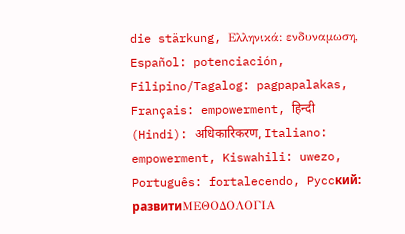die stärkung, Ελληνικά: ενδυναμωση, Español: potenciación, Filipino/Tagalog: pagpapalakas, Français: empowerment, हिन्दी (Hindi): अधिकारिकरण, Italiano: empowerment, Kiswahili: uwezo, Português: fortalecendo, Pyccкий: paзвитиΜΕΘΟΔΟΛΟΓΙΑ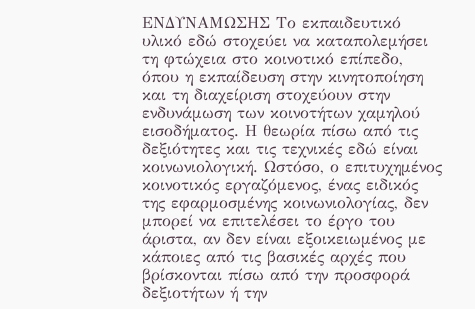ΕΝΔΥΝΑΜΩΣΗΣ Το εκπαιδευτικό υλικό εδώ στοχεύει να καταπολεμήσει τη φτώχεια στο κοινοτικό επίπεδο, όπου η εκπαίδευση στην κινητοποίηση και τη διαχείριση στοχεύουν στην ενδυνάμωση των κοινοτήτων χαμηλού εισοδήματος. Η θεωρία πίσω από τις δεξιότητες και τις τεχνικές εδώ είναι κοινωνιολογική. Ωστόσο, ο επιτυχημένος κοινοτικός εργαζόμενος, ένας ειδικός της εφαρμοσμένης κοινωνιολογίας, δεν μπορεί να επιτελέσει το έργο του άριστα, αν δεν είναι εξοικειωμένος με κάποιες από τις βασικές αρχές που βρίσκονται πίσω από την προσφορά δεξιοτήτων ή την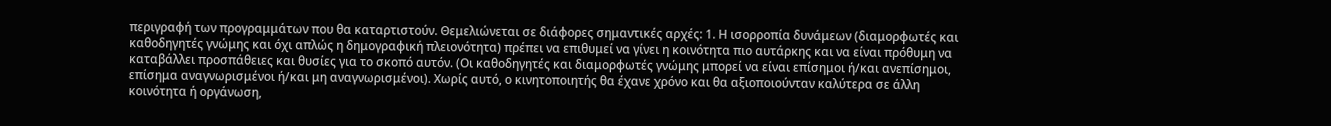περιγραφή των προγραμμάτων που θα καταρτιστούν. Θεμελιώνεται σε διάφορες σημαντικές αρχές: 1. Η ισορροπία δυνάμεων (διαμορφωτές και καθοδηγητές γνώμης και όχι απλώς η δημογραφική πλειονότητα) πρέπει να επιθυμεί να γίνει η κοινότητα πιο αυτάρκης και να είναι πρόθυμη να καταβάλλει προσπάθειες και θυσίες για το σκοπό αυτόν. (Οι καθοδηγητές και διαμορφωτές γνώμης μπορεί να είναι επίσημοι ή/και ανεπίσημοι, επίσημα αναγνωρισμένοι ή/και μη αναγνωρισμένοι). Χωρίς αυτό, ο κινητοποιητής θα έχανε χρόνο και θα αξιοποιούνταν καλύτερα σε άλλη κοινότητα ή οργάνωση,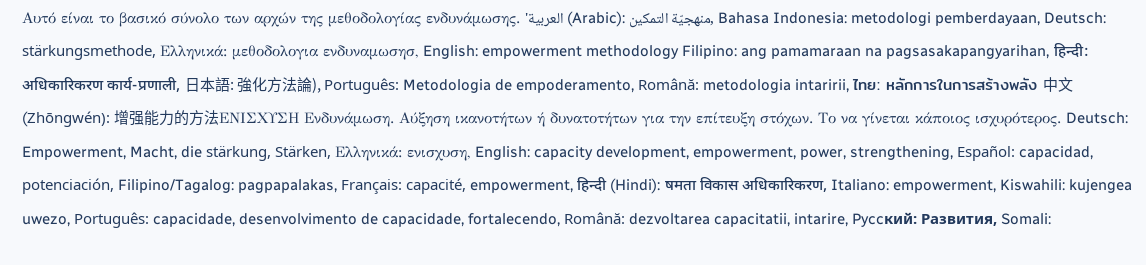Αυτό είναι το βασικό σύνολο των αρχών της μεθοδολογίας ενδυνάμωσης. 'العربية (Arabic): منهجيّة التمكين, Bahasa Indonesia: metodologi pemberdayaan, Deutsch: stärkungsmethode, Ελληνικά: μεθοδολογια ενδυναμωσησ, English: empowerment methodology Filipino: ang pamamaraan na pagsasakapangyarihan, हिन्दी: अधिकारिकरण कार्य-प्रणाली, 日本語: 強化方法論), Português: Metodologia de empoderamento, Română: metodologia intaririi, ไทย: หลักการในการสร้างพลัง 中文 (Zhōngwén): 增强能力的方法ΕΝΙΣΧΥΣΗ Ενδυνάμωση. Αύξηση ικανοτήτων ή δυνατοτήτων για την επίτευξη στόχων. Το να γίνεται κάποιος ισχυρότερος. Deutsch: Empowerment, Macht, die stärkung, Stärken, Ελληνικά: ενισχυση, English: capacity development, empowerment, power, strengthening, Español: capacidad, potenciación, Filipino/Tagalog: pagpapalakas, Français: capacité, empowerment, हिन्दी (Hindi): षमता विकास अधिकारिकरण, Italiano: empowerment, Kiswahili: kujengea uwezo, Português: capacidade, desenvolvimento de capacidade, fortalecendo, Română: dezvoltarea capacitatii, intarire, Pyccкий: Рaзвития, Somali: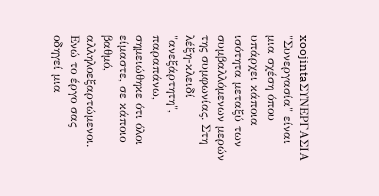xoojintaΣΥΝΕΡΓΑΣΙΑ "Συνεργασία" είναι μια σχέση όπου υπάρχει κάποια ισότητα μεταξύ των συμβαλλόμενων μερών της συμφωνίας. Στη λέξη-κλειδί "ανεξάρτητη", παραπάνω, σημειώθηκε ότι όλοι είμαστε, σε κάποιο βαθμό, αλληλοεξαρτώμενοι. Ενώ το έργο σας οδηγεί μια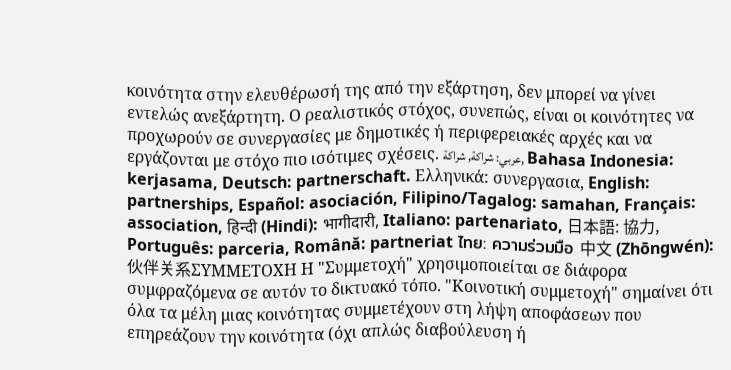κοινότητα στην ελευθέρωσή της από την εξάρτηση, δεν μπορεί να γίνει εντελώς ανεξάρτητη. Ο ρεαλιστικός στόχος, συνεπώς, είναι οι κοινότητες να προχωρούν σε συνεργασίες με δημοτικές ή περιφερειακές αρχές και να εργάζονται με στόχο πιο ισότιμες σχέσεις. عربي: شراكة, شراكة, Bahasa Indonesia: kerjasama, Deutsch: partnerschaft. Ελληνικά: συνεργασια, English: partnerships, Español: asociación, Filipino/Tagalog: samahan, Français: association, हिन्दी (Hindi): भागीदारी, Italiano: partenariato, 日本語: 協力, Português: parceria, Română: partneriat ไทย: ความร่วมมือ 中文 (Zhōngwén): 伙伴关系ΣΥΜΜΕΤΟΧΗ Η "Συμμετοχή" χρησιμοποιείται σε διάφορα συμφραζόμενα σε αυτόν το δικτυακό τόπο. "Κοινοτική συμμετοχή" σημαίνει ότι όλα τα μέλη μιας κοινότητας συμμετέχουν στη λήψη αποφάσεων που επηρεάζουν την κοινότητα (όχι απλώς διαβούλευση ή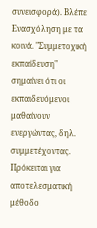συνεισφορά). Βλέπε Ενασχόληση με τα κοινά. "Συμμετοχική εκπαίδευση" σημαίνει ότι οι εκπαιδευόμενοι μαθαίνουν ενεργώντας, δηλ. συμμετέχοντας. Πρόκειται για αποτελεσματική μέθοδο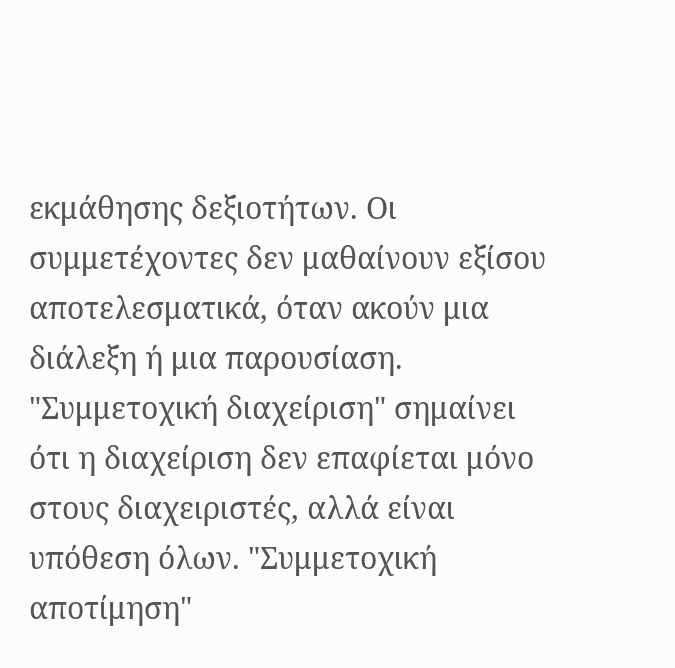εκμάθησης δεξιοτήτων. Οι συμμετέχοντες δεν μαθαίνουν εξίσου αποτελεσματικά, όταν ακούν μια διάλεξη ή μια παρουσίαση. "Συμμετοχική διαχείριση" σημαίνει ότι η διαχείριση δεν επαφίεται μόνο στους διαχειριστές, αλλά είναι υπόθεση όλων. "Συμμετοχική αποτίμηση"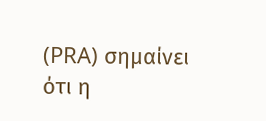(PRA) σημαίνει ότι η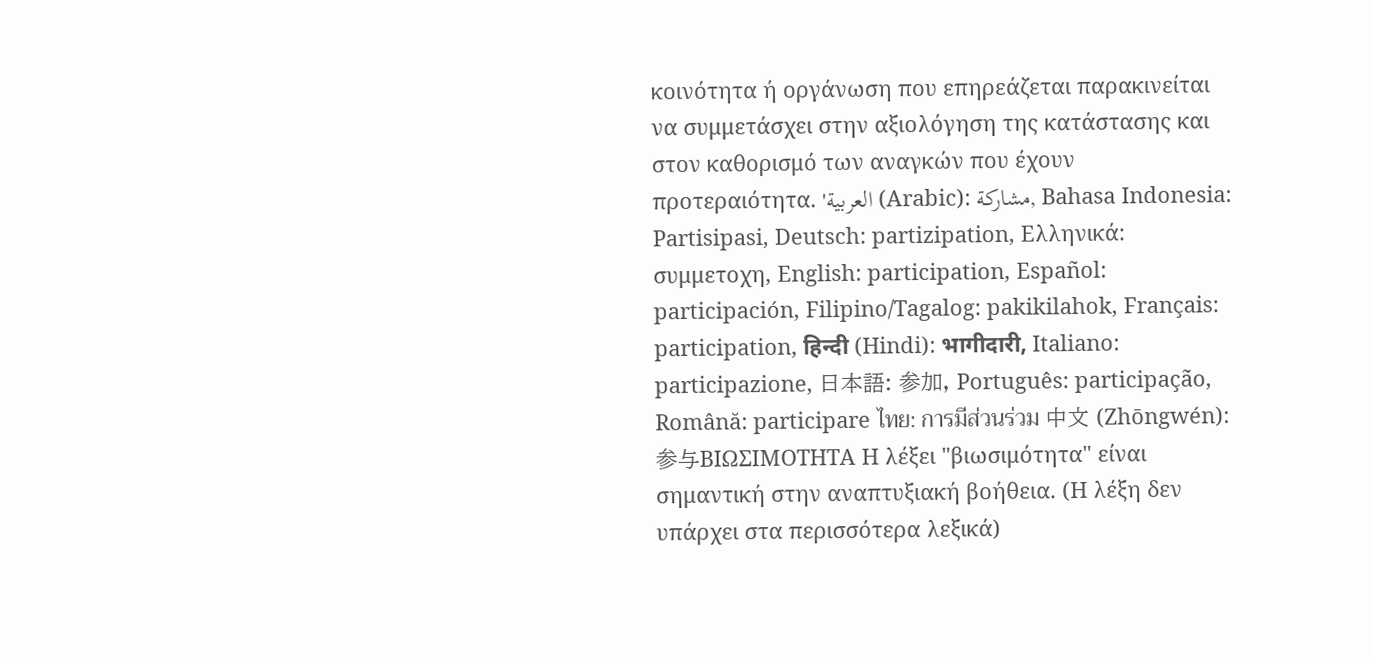κοινότητα ή οργάνωση που επηρεάζεται παρακινείται να συμμετάσχει στην αξιολόγηση της κατάστασης και στον καθορισμό των αναγκών που έχουν προτεραιότητα. 'العربية (Arabic): مشاركة, Bahasa Indonesia: Partisipasi, Deutsch: partizipation, Ελληνικά: συμμετοχη, English: participation, Español: participación, Filipino/Tagalog: pakikilahok, Français: participation, हिन्दी (Hindi): भागीदारी, Italiano: participazione, 日本語: 参加, Português: participação, Română: participare ไทย: การมีส่วนร่วม 中文 (Zhōngwén): 参与ΒΙΩΣΙΜΟΤΗΤΑ Η λέξει "βιωσιμότητα" είναι σημαντική στην αναπτυξιακή βοήθεια. (Η λέξη δεν υπάρχει στα περισσότερα λεξικά)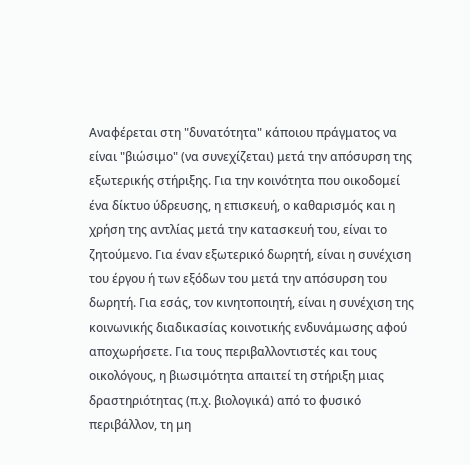Αναφέρεται στη "δυνατότητα" κάποιου πράγματος να είναι "βιώσιμο" (να συνεχίζεται) μετά την απόσυρση της εξωτερικής στήριξης. Για την κοινότητα που οικοδομεί ένα δίκτυο ύδρευσης, η επισκευή, ο καθαρισμός και η χρήση της αντλίας μετά την κατασκευή του, είναι το ζητούμενο. Για έναν εξωτερικό δωρητή, είναι η συνέχιση του έργου ή των εξόδων του μετά την απόσυρση του δωρητή. Για εσάς, τον κινητοποιητή, είναι η συνέχιση της κοινωνικής διαδικασίας κοινοτικής ενδυνάμωσης αφού αποχωρήσετε. Για τους περιβαλλοντιστές και τους οικολόγους, η βιωσιμότητα απαιτεί τη στήριξη μιας δραστηριότητας (π.χ. βιολογικά) από το φυσικό περιβάλλον, τη μη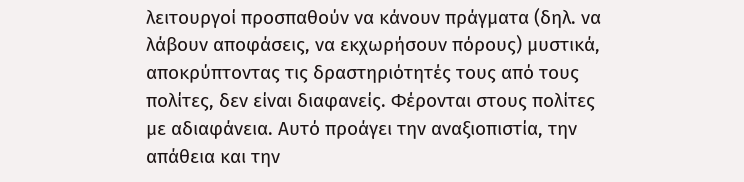λειτουργοί προσπαθούν να κάνουν πράγματα (δηλ. να λάβουν αποφάσεις, να εκχωρήσουν πόρους) μυστικά, αποκρύπτοντας τις δραστηριότητές τους από τους πολίτες, δεν είναι διαφανείς. Φέρονται στους πολίτες με αδιαφάνεια. Αυτό προάγει την αναξιοπιστία, την απάθεια και την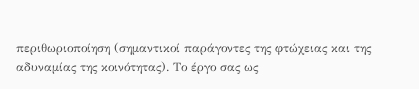περιθωριοποίηση (σημαντικοί παράγοντες της φτώχειας και της αδυναμίας της κοινότητας). Το έργο σας ως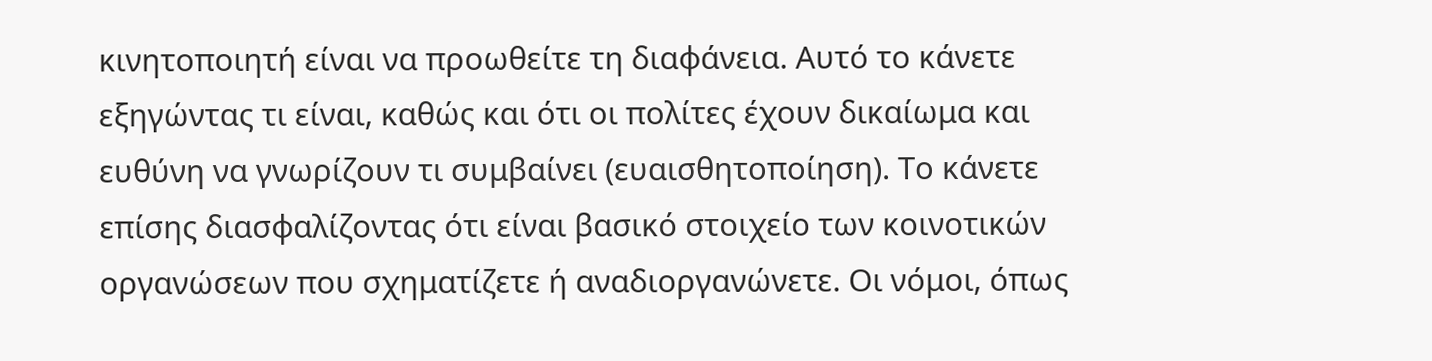κινητοποιητή είναι να προωθείτε τη διαφάνεια. Αυτό το κάνετε εξηγώντας τι είναι, καθώς και ότι οι πολίτες έχουν δικαίωμα και ευθύνη να γνωρίζουν τι συμβαίνει (ευαισθητοποίηση). Το κάνετε επίσης διασφαλίζοντας ότι είναι βασικό στοιχείο των κοινοτικών οργανώσεων που σχηματίζετε ή αναδιοργανώνετε. Οι νόμοι, όπως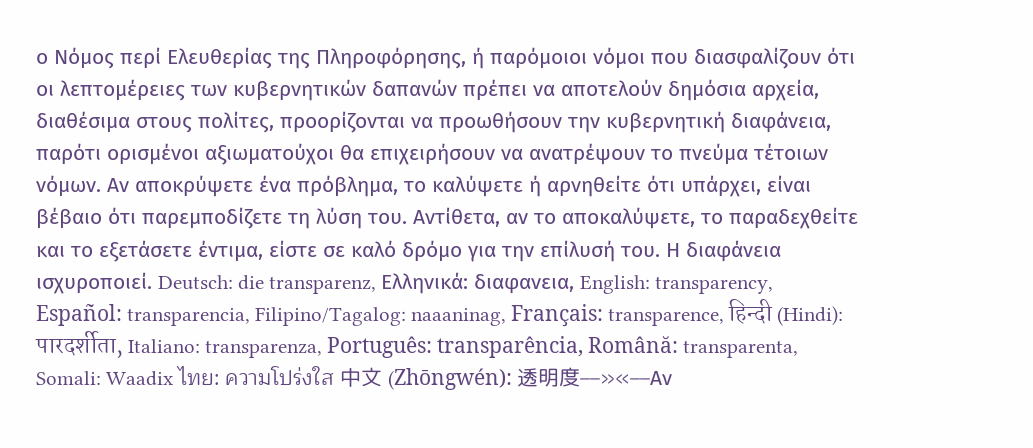ο Νόμος περί Ελευθερίας της Πληροφόρησης, ή παρόμοιοι νόμοι που διασφαλίζουν ότι οι λεπτομέρειες των κυβερνητικών δαπανών πρέπει να αποτελούν δημόσια αρχεία, διαθέσιμα στους πολίτες, προορίζονται να προωθήσουν την κυβερνητική διαφάνεια, παρότι ορισμένοι αξιωματούχοι θα επιχειρήσουν να ανατρέψουν το πνεύμα τέτοιων νόμων. Αν αποκρύψετε ένα πρόβλημα, το καλύψετε ή αρνηθείτε ότι υπάρχει, είναι βέβαιο ότι παρεμποδίζετε τη λύση του. Αντίθετα, αν το αποκαλύψετε, το παραδεχθείτε και το εξετάσετε έντιμα, είστε σε καλό δρόμο για την επίλυσή του. Η διαφάνεια ισχυροποιεί. Deutsch: die transparenz, Ελληνικά: διαφανεια, English: transparency, Español: transparencia, Filipino/Tagalog: naaaninag, Français: transparence, हिन्दी (Hindi): पारदर्शीता, Italiano: transparenza, Português: transparência, Română: transparenta, Somali: Waadix ไทย: ความโปร่งใส 中文 (Zhōngwén): 透明度––»«––Αν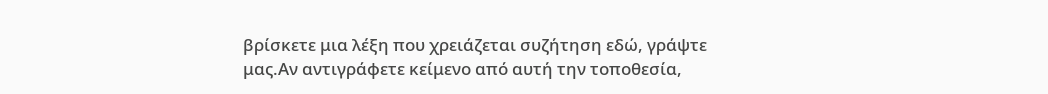βρίσκετε μια λέξη που χρειάζεται συζήτηση εδώ, γράψτε μας.Αν αντιγράφετε κείμενο από αυτή την τοποθεσία,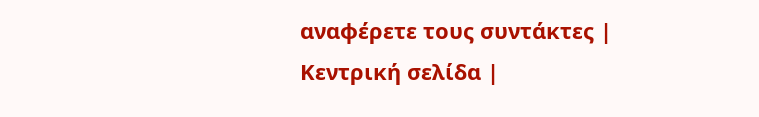αναφέρετε τους συντάκτες |
Κεντρική σελίδα |